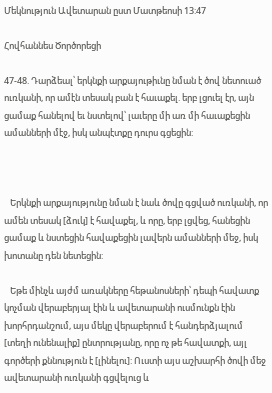Մեկնություն Ավետարան ըստ Մատթեոսի 13:47

Հովհաննես Ծործորեցի

47-48. Դարձեալ՝ երկնքի արքայութիւնը նման է ծով նետուած ուռկանի, որ ամէն տեսակ բան է հաւաքել. երբ լցուել էր, այն ցամաք հանելով եւ նստելով՝ լաւերը մի առ մի հաւաքեցին ամանների մէջ, իսկ անպէտքը դուրս գցեցին:



   Երկնքի արքայությունը նման է նաև ծովը գցված ուռկանի, որ ամեն տեսակ [ձուկ] է հավաքել, և որը, երբ լցվեց, հանեցին ցամաք և նստեցին հավաքեցին լավերն ամանների մեջ, իսկ խոտանը դեն նետեցին:

   Եթե մինչև այժմ առակները հեթանոսների՝ դեպի հավատք կոչման վերաբերյալ էին և ավետարանի ուսմունքն էին խորհրդանշում, այս մեկը վերաբերում է հանդերձյալում [տեղի ունենալիք] ընտրությանը, որը ոչ թե հավատքի, այլ գործերի քննություն է [լինելու]: Ուստի այս աշխարհի ծովի մեջ ավետարանի ուռկանի գցվելուց և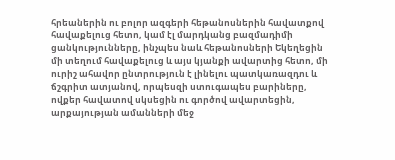հրեաներին ու բոլոր ազգերի հեթանոսներին հավատքով հավաքելուց հետո, կամ էլ մարդկանց բազմադիմի ցանկությունները, ինչպես նաև հեթանոսների Եկեղեցին մի տեղում հավաքելուց և այս կյանքի ավարտից հետո, մի ուրիշ ահավոր ընտրություն է լինելու պատկառազդու և ճշգրիտ ատյանով, որպեսզի ստուգապես բարիները, ովքեր հավատով սկսեցին ու գործով ավարտեցին, արքայության ամանների մեջ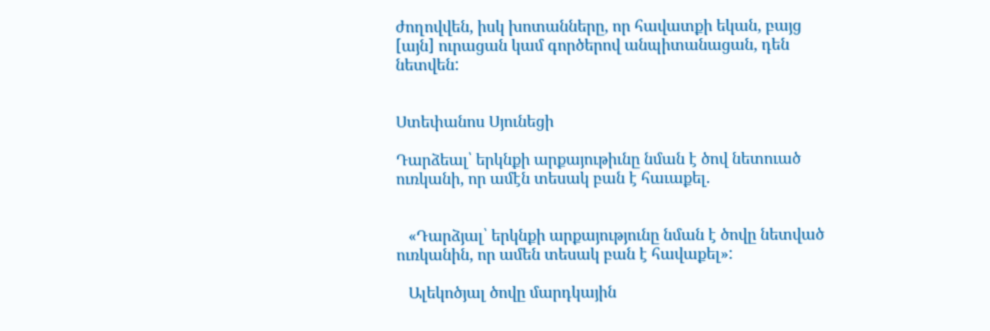ժողովվեն, իսկ խոտանները, որ հավատքի եկան, բայց [այն] ուրացան կամ գործերով անպիտանացան, դեն նետվեն:


Ստեփանոս Սյունեցի

Դարձեալ՝ երկնքի արքայութիւնը նման է ծով նետուած ուռկանի, որ ամէն տեսակ բան է հաւաքել.


   «Դարձյալ՝ երկնքի արքայությունը նման է ծովը նետված ուռկանին, որ ամեն տեսակ բան է հավաքել»:

   Ալեկոծյալ ծովը մարդկային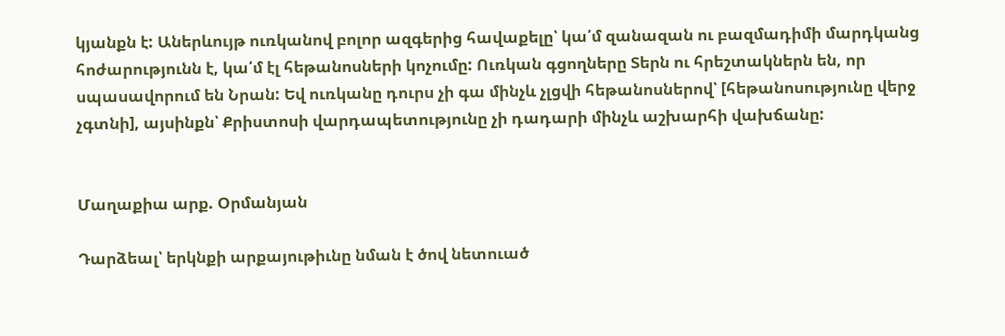կյանքն է: Աներևույթ ուռկանով բոլոր ազգերից հավաքելը՝ կա՛մ զանազան ու բազմադիմի մարդկանց հոժարությունն է, կա՛մ էլ հեթանոսների կոչումը: Ուռկան գցողները Տերն ու հրեշտակներն են, որ սպասավորում են Նրան: Եվ ուռկանը դուրս չի գա մինչև չլցվի հեթանոսներով՝ [հեթանոսությունը վերջ չգտնի], այսինքն՝ Քրիստոսի վարդապետությունը չի դադարի մինչև աշխարհի վախճանը:


Մաղաքիա արք. Օրմանյան

Դարձեալ՝ երկնքի արքայութիւնը նման է ծով նետուած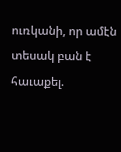ուռկանի, որ ամէն տեսակ բան է հաւաքել.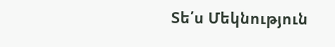Տե՛ս Մեկնություն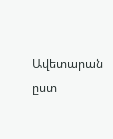Ավետարան ըստ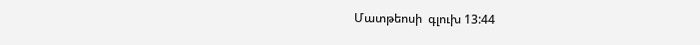Մատթեոսի  գլուխ 13:44